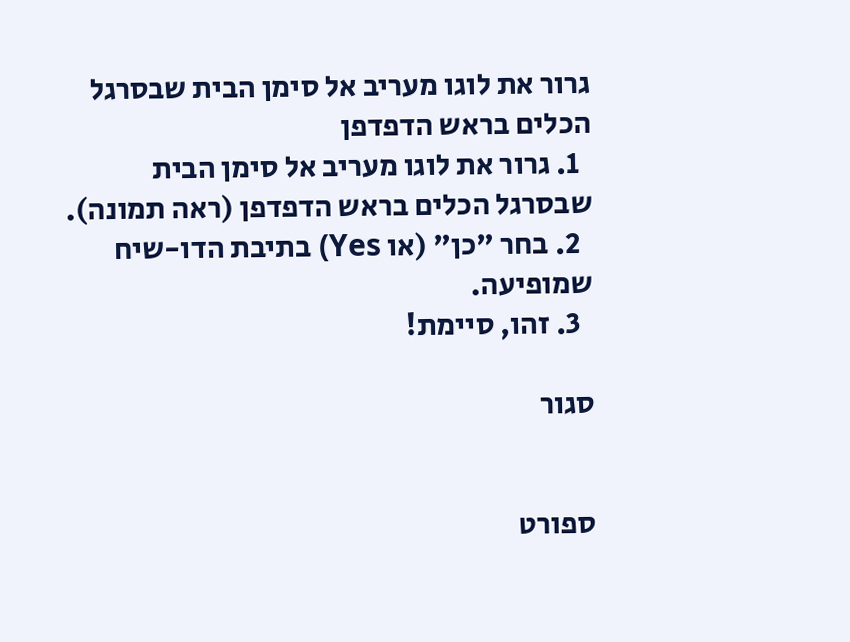גרור את לוגו מעריב אל סימן הבית שבסרגל הכלים בראש הדפדפן
  1. גרור את לוגו מעריב אל סימן הבית שבסרגל הכלים בראש הדפדפן (ראה תמונה).
  2. בחר "כן" (או Yes) בתיבת הדו-שיח שמופיעה.
  3. זהו, סיימת!

סגור


ספורט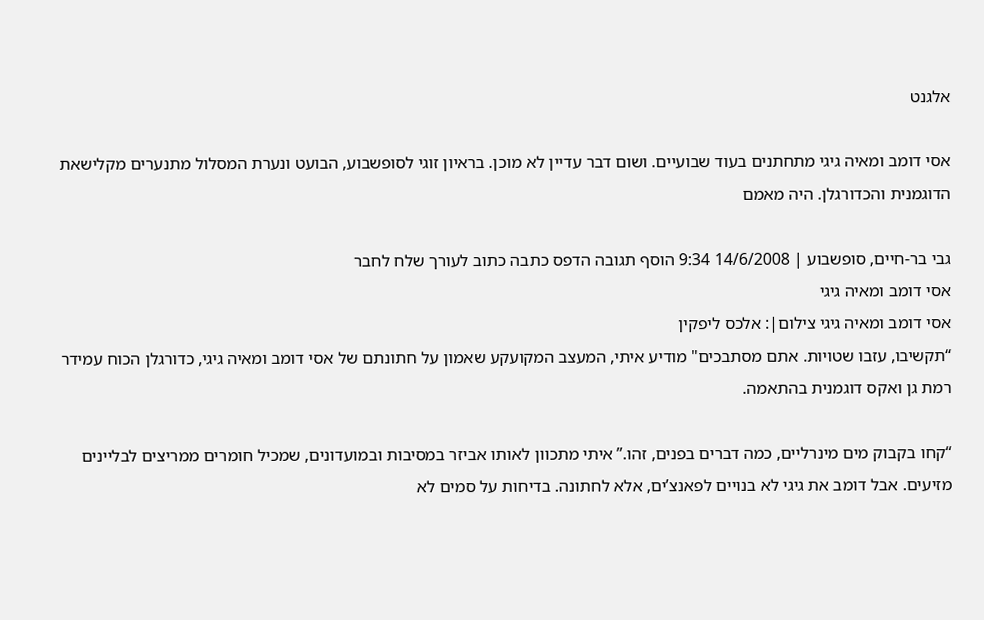אלגנט

אסי דומב ומאיה גיגי מתחתנים בעוד שבועיים. ושום דבר עדיין לא מוכן. בראיון זוגי לסופשבוע, הבועט ונערת המסלול מתנערים מקלישאת הדוגמנית והכדורגלן. היה מאמם

גבי בר-חיים, סופשבוע | 14/6/2008 9:34 הוסף תגובה הדפס כתבה כתוב לעורך שלח לחבר
אסי דומב ומאיה גיגי
אסי דומב ומאיה גיגי צילום|: אלכס ליפקין
“תקשיבו, עזבו שטויות. אתם מסתבכים" מודיע איתי, המעצב המקועקע שאמון על חתונתם של אסי דומב ומאיה גיגי, כדורגלן הכוח עמידר רמת גן ואקס דוגמנית בהתאמה.

“קחו בקבוק מים מינרליים, כמה דברים בפנים, זהו.” איתי מתכוון לאותו אביזר במסיבות ובמועדונים, שמכיל חומרים ממריצים לבליינים מזיעים. אבל דומב את גיגי לא בנויים לפאנצ’ים, אלא לחתונה. בדיחות על סמים לא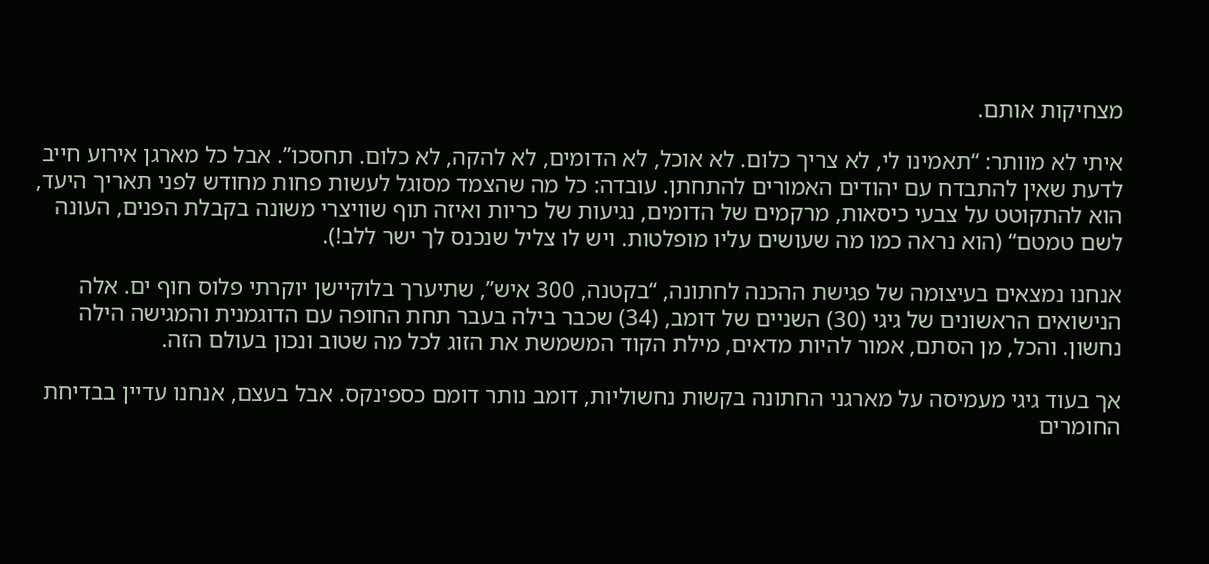מצחיקות אותם.

איתי לא מוותר: “תאמינו לי, לא צריך כלום. לא אוכל, לא הדומים, לא להקה, לא כלום. תחסכו”. אבל כל מארגן אירוע חייב לדעת שאין להתבדח עם יהודים האמורים להתחתן. עובדה: כל מה שהצמד מסוגל לעשות פחות מחודש לפני תאריך היעד, הוא להתקוטט על צבעי כיסאות, מרקמים של הדומים, נגיעות של כריות ואיזה תוף שוויצרי משונה בקבלת הפנים, העונה לשם טמטם“ (הוא נראה כמו מה שעושים עליו מופלטות. ויש לו צליל שנכנס לך ישר ללב!).

אנחנו נמצאים בעיצומה של פגישת ההכנה לחתונה, “בקטנה, 300 איש”, שתיערך בלוקיישן יוקרתי פלוס חוף ים. אלה הנישואים הראשונים של גיגי (30) השניים של דומב, (34) שכבר בילה בעבר תחת החופה עם הדוגמנית והמגישה הילה נחשון. והכל, מן הסתם, אמור להיות מדאים, מילת הקוד המשמשת את הזוג לכל מה שטוב ונכון בעולם הזה.

אך בעוד גיגי מעמיסה על מארגני החתונה בקשות נחשוליות, דומב נותר דומם כספינקס. אבל בעצם, אנחנו עדיין בבדיחת החומרים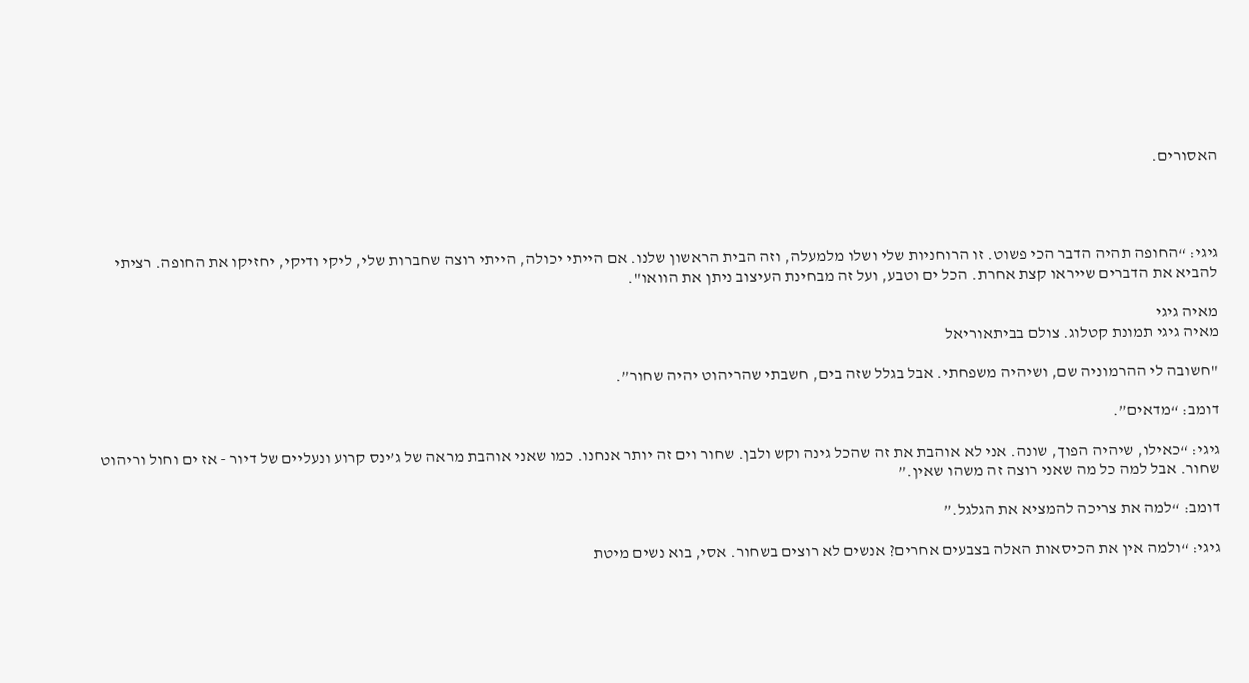האסורים.




גיגי: “החופה תהיה הדבר הכי פשוט. זו הרוחניות שלי ושלו מלמעלה, וזה הבית הראשון שלנו. אם הייתי יכולה, הייתי רוצה שחברות שלי, ליקי ודיקי, יחזיקו את החופה. רציתי להביא את הדברים שייראו קצת אחרת. הכל ים וטבע, ועל זה מבחינת העיצוב ניתן את הוואו".

מאיה גיגי
מאיה גיגי תמונת קטלוג. צולם בביתאוריאל

"חשובה לי ההרמוניה שם, ושיהיה משפחתי. אבל בגלל שזה בים, חשבתי שהריהוט יהיה שחור”.

דומב: “מדאים”.

גיגי: “כאילו, שיהיה הפוך, שונה. אני לא אוהבת את זה שהכל גינה וקש ולבן. שחור וים זה יותר אנחנו. כמו שאני אוהבת מראה של ג’ינס קרוע ונעליים של דיור - אז ים וחול וריהוט שחור. אבל למה כל מה שאני רוצה זה משהו שאין.”

דומב: “למה את צריכה להמציא את הגלגל.”

גיגי: “ולמה אין את הכיסאות האלה בצבעים אחרים? אנשים לא רוצים בשחור. אסי, בוא נשים מיטת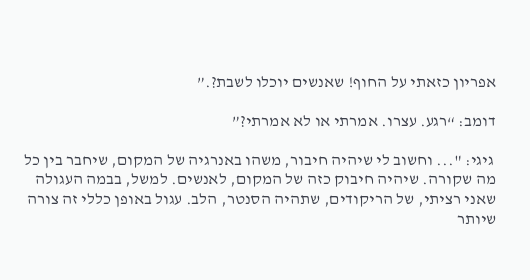אפריון כזאתי על החוף! שאנשים יוכלו לשבת?.”

דומב: “רגע. עצרו. אמרתי או לא אמרתי?”

 גיגי: "... וחשוב לי שיהיה חיבור, משהו באנרגיה של המקום, שיחבר בין כל מה שקורה. שיהיה חיבוק כזה של המקום, לאנשים. למשל, בבמה העגולה שאני רציתי, של הריקודים, שתהיה הסנטר, הלב. עגול באופן כללי זה צורה שיותר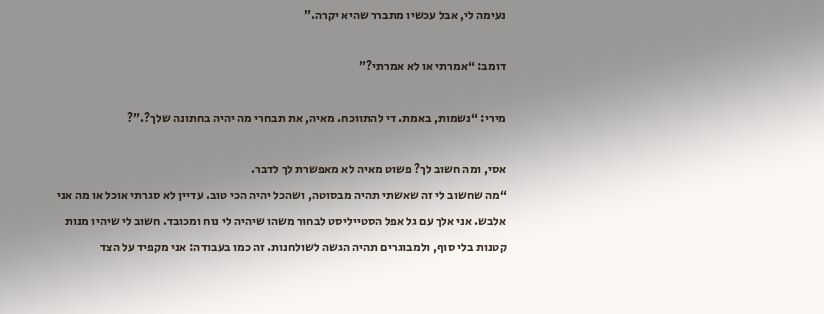נעימה לי, אבל עכשיו מתברר שהיא יקרה.”

דומב: “אמרתי או לא אמרתי?”

מירי: “נשמות, באמת. די להתווכח. מאיה, את תבחרי מה יהיה בחתונה שלך?.”?

אסי, ומה חשוב לך? פשוט מאיה לא מאפשרת לך לדבר.
“מה שחשוב לי זה שאשתי תהיה מבסוטה, ושהכל יהיה הכי טוב. עדיין לא סגרתי אוכל או מה אני אלבש. אני אלך עם גל אפל הסטייליסט לבחור משהו שיהיה לי נוח ומכובד. חשוב לי שיהיו מנות קטנות בלי סוף, ולמבוגרים תהיה הגשה לשולחנות. זה כמו בעבודה: אני מקפיד על הצד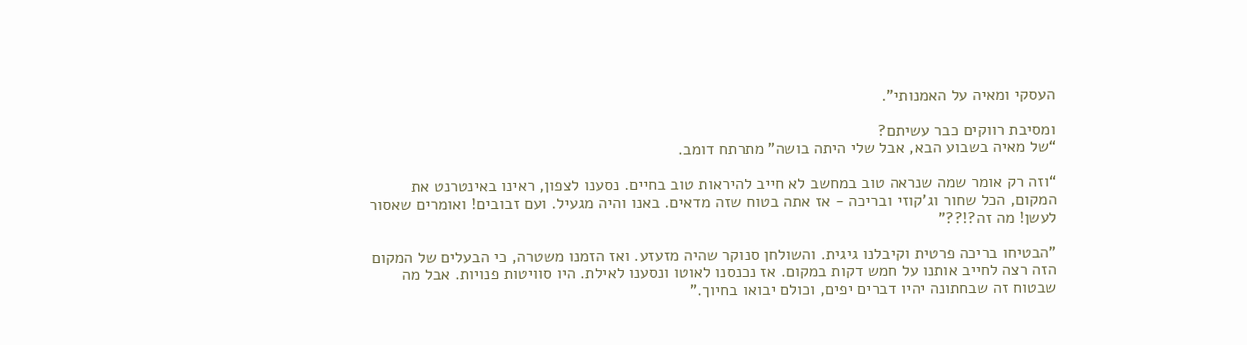העסקי ומאיה על האמנותי".

ומסיבת רווקים כבר עשיתם?
“של מאיה בשבוע הבא, אבל שלי היתה בושה” מתרתח דומב.

“וזה רק אומר שמה שנראה טוב במחשב לא חייב להיראות טוב בחיים. נסענו לצפון, ראינו באינטרנט את המקום, הכל שחור וג’קוזי ובריכה - אז אתה בטוח שזה מדאים. באנו והיה מגעיל. ועם זבובים! ואומרים שאסור לעשן! מה זה?!??"

"הבטיחו בריכה פרטית וקיבלנו גיגית. והשולחן סנוקר שהיה מזעזע. ואז הזמנו משטרה, כי הבעלים של המקום הזה רצה לחייב אותנו על חמש דקות במקום. אז נכנסנו לאוטו ונסענו לאילת. היו סוויטות פנויות. אבל מה שבטוח זה שבחתונה יהיו דברים יפים, וכולם יבואו בחיוך.”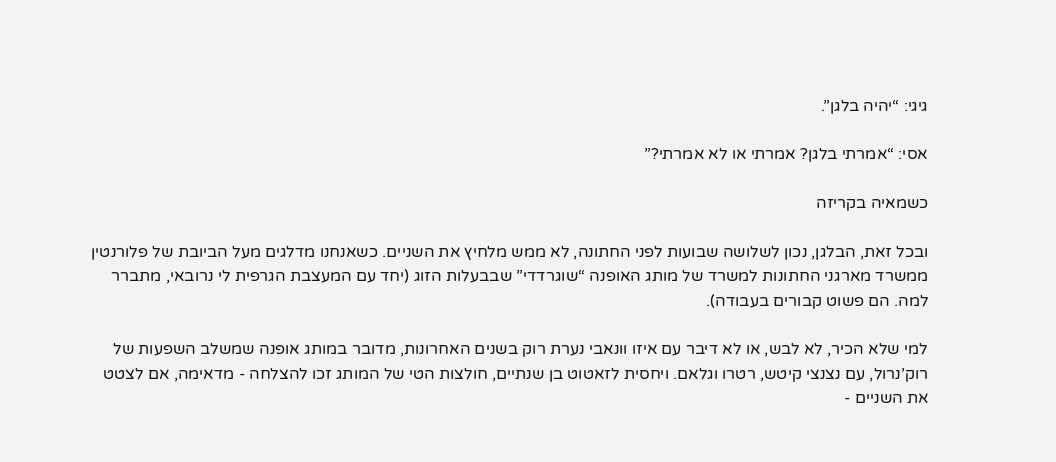גיגי: “יהיה בלגן”.

אסי: “אמרתי בלגן? אמרתי או לא אמרתי?”

כשמאיה בקריזה

ובכל זאת, הבלגן, נכון לשלושה שבועות לפני החתונה, לא ממש מלחיץ את השניים. כשאנחנו מדלגים מעל הביובת של פלורנטין ממשרד מארגני החתונות למשרד של מותג האופנה “שוגרדדי” שבבעלות הזוג (יחד עם המעצבת הגרפית לי נרובאי, מתברר למה. הם פשוט קבורים בעבודה).

למי שלא הכיר, לא לבש, או לא דיבר עם איזו וונאבי נערת רוק בשנים האחרונות, מדובר במותג אופנה שמשלב השפעות של רוק’נרול, עם נצנצי קיטש, רטרו וגלאם. ויחסית לזאטוט בן שנתיים, חולצות הטי של המותג זכו להצלחה - מדאימה, אם לצטט את השניים -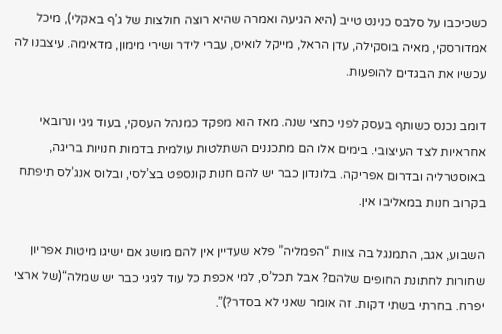כשכיכבו על סלבס כנינט טייב (היא הגיעה ואמרה שהיא רוצה חולצות של ג’ף באקלי), מיכל אמדורסקי, מאיה בוסקילה, עדן הראל, מייקל לואיס, עברי לידר ושירי מימון, מדאימה. עיצבנו לה עכשיו את הבגדים להופעות.

דומב נכנס כשותף בעסק לפני כחצי שנה. מאז הוא מפקד כמנהל העסקי, בעוד גיגי ונרובאי אחראיות לצד העיצובי. בימים אלו הם מתכננים השתלטות עולמית בדמות חנויות בריגה, באוסטרליה ובדרום אפריקה. בלונדון כבר יש להם חנות קונספט בצ’לסי, ובלוס אנג’לס תיפתח בקרוב חנות במאליבו אין.

השבוע, אגב, התמנגל בה צוות “הפמליה” פלא שעדיין אין להם מושג אם ישיגו מיטות אפריון שחורות לחתונת החופים שלהם? אבל תכל’ס, למי אכפת כל עוד לגיגי כבר יש שמלה“(של ארצי יפרח. בחרתי בשתי דקות. זה אומר שאני לא בסדר?)”.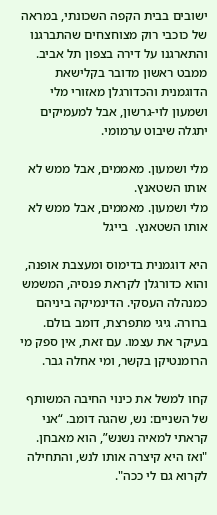ישובים בבית הקפה השכונתי, במראה של כוכבי רוק מצוחצחים שהתברגנו והתארגנו על דירה בצפון תל אביב. ממבט ראשון מדובר בקלישאת הדוגמנית והכדורגלן מאזורי מלי ושמעון לוי-גרשון, אבל למעמיקים יתגלה שיבוט ערמומי.

מלי ושמעון. מאממים, אבל ממש לא אותו השטאנץ.
מלי ושמעון. מאממים, אבל ממש לא אותו השטאנץ.  בייגל

היא דוגמנית בדימוס ומעצבת אופנה, והוא כדורגלן לקראת פנסיה, המשמש כמנהלה העסקי. הדינמיקה ביניהם ברורה. גיגי מתפרצת, דומב בולם. בעיקר את עצמו. עם זאת, אין ספק מי הרומנטיקן בקשר, ומי אחלה גבר.

קחו למשל את כינוי החיבה המשותף של השניים: נש, שהגה דומב. “אני קראתי למאיה נשנש”, הוא מאבחן. "ואז היא קיצרה אותו לנש, והתחילה לקרוא גם לי ככה".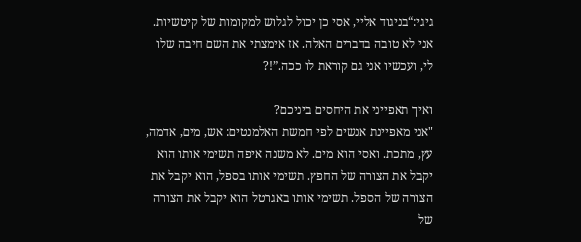גיגי:“בניגוד אליי, אסי כן יכול לגלוש למקומות של קיטשיות. אני לא טובה בדברים האלה. אז אימצתי את השם חיבה שלו לי, ועכשיו אני גם קוראת לו ככה.”!?

ואיך תאפייני את היחסים ביניכם?
"אני מאפיינת אנשים לפי חמשת האלמנטים: אש, מים, אדמה, עץ, מתכת. ואסי הוא מים. לא משנה איפה תשימי אותו הוא יקבל את הצורה של החפץ. תשימי אותו בספל, הוא יקבל את הצורה של הספל. תשימי אותו באגרטל הוא יקבל את הצורה של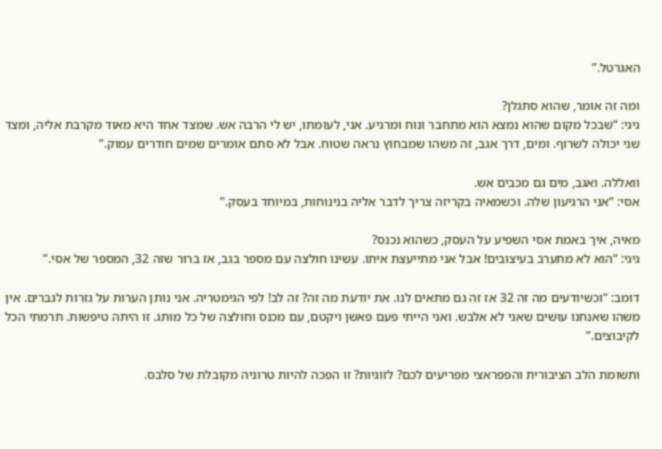האגרטל.”

ומה זה אומר, שהוא סתגלן?
גיגי: “שבכל מקום שהוא נמצא הוא מתחבר ונוח ומרגיע. אני, לעומתו, יש לי הרבה אש. שמצד אחד היא מאוד מקרבת אליה, ומצד שני יכולה לשרוף. ומים, דרך אגב, זה משהו שמבחוץ נראה שטוח. אבל לא סתם אומרים שמים חודרים עמוק.”

וואללה. ואגב, מים גם מכבים אש.
אסי: “אני הרגיעון שלה. וכשמאיה בקריזה צריך לדבר אליה בנינוחות, במיוחד בעסק.”

מאיה, איך באמת אסי השפיע על העסק, כשהוא נכנס?
גיגי: “הוא לא מתערב בעיצובים! אבל אני מתייעצת איתו. עשינו חולצה עם מספר בגב, אז ברור שזה 32, המספר של אסי.”

דומב: “וכשיודעים מה זה 32 אז זה גם מתאים לנו. את יודעת מה זה? זה לב! לפי הגימטריה. אני נותן הערות על גזרות לגברים. אין משהו שאנחנו עושים שאני לא אלבש. ואני הייתי פעם פאשן ויקטם, עם מכנס וחולצה של כל מותג. זו היתה טיפשות. תרמתי הכל לקיבוצים.”

ותשומת הלב הציבורית והפפראצי מפריעים לכם? לזוגיות? זו הפכה להיות טרוניה מקובלת של סלבס.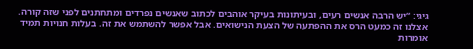גיגי: “יש הרבה אנשים רעים, ובעיתונות בעיקר אוהבים לכתוב שאנשים נפרדים ומתחתנים לפני שזה קורה. אצלנו זה כמעט הרס את ההפתעה של הצעת הנישואים. אבל אפשר להשתמש את זה. בעלות חנויות תמיד אומרות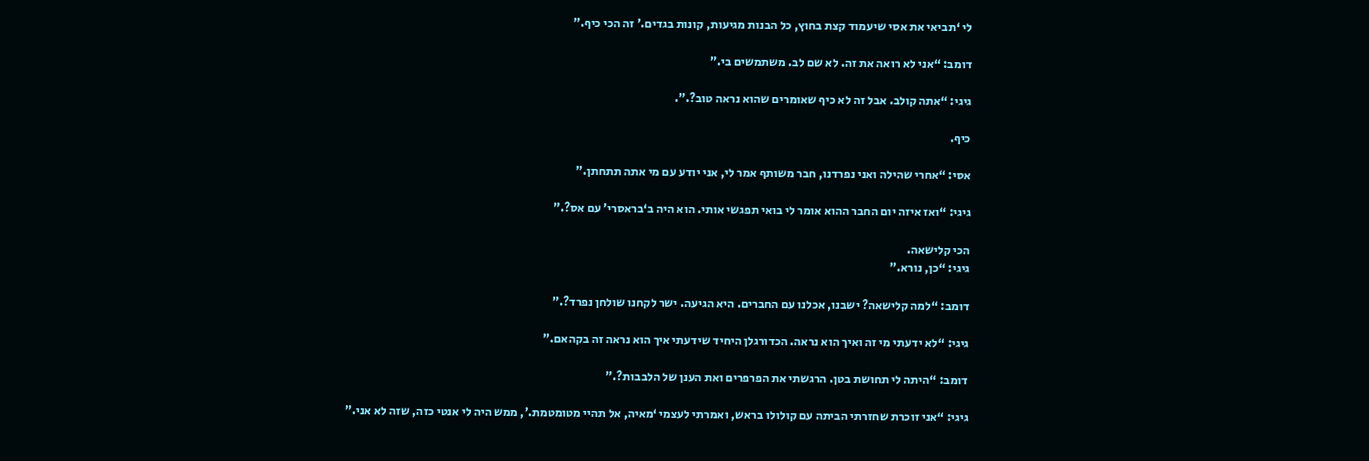לי ‘תביאי את אסי שיעמוד קצת בחוץ, כל הבנות מגיעות, קונות בגדים.’ זה הכי כיף.”

דומב: “אני לא רואה את זה. לא שם לב. משתמשים בי.”

גיגי: “אתה קולב. אבל זה לא כיף שאומרים שהוא נראה טוב?.”.

כיף.

אסי: “אחרי שהילה ואני נפרדנו, חבר משותף אמר לי, אני יודע עם מי אתה תתחתן.”

גיגי: “ואז איזה יום החבר ההוא אומר לי בואי תפגשי אותי. הוא היה ב‘בראסרי’ עם אס?.”

הכי קלישאה.
גיגי: “כן, נורא.”

דומב: “למה קלישאה? ישבנו, אכלנו עם החברים. היא הגיעה. ישר לקחנו שולחן נפרד?.”

גיגי: “לא ידעתי מי זה ואיך הוא נראה. הכדורגלן היחיד שידעתי איך הוא נראה זה בקהאם.”

דומב: “היתה לי תחושת בטן. הרגשתי את הפרפרים ואת הענן של הלבבות?.”

גיגי: “אני זוכרת שחזרתי הביתה עם קולולו בראש, ואמרתי לעצמי ‘מאיה, אל תהיי מטומטמת.’, ממש היה לי אנטי כזה, שזה לא אני.”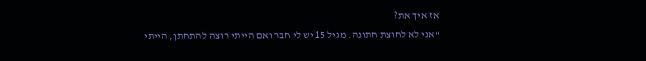אז איך את?
“אני לא לחוצת חתונה. מגיל 15 יש לי חבר ואם הייתי רוצה להתחתן, הייתי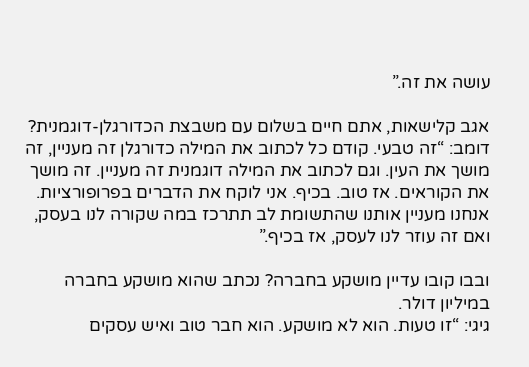עושה את זה.”

אגב קלישאות, אתם חיים בשלום עם משבצת הכדורגלן-דוגמנית?
דומב: “זה טבעי. קודם כל לכתוב את המילה כדורגלן זה מעניין, זה מושך את העין. וגם לכתוב את המילה דוגמנית זה מעניין. זה מושך את הקוראים. אז טוב. בכיף. אני לוקח את הדברים בפרופורציות. אנחנו מעניין אותנו שהתשומת לב תתרכז במה שקורה לנו בעסק, ואם זה עוזר לנו לעסק, אז בכיף.”

ובבו קובו עדיין מושקע בחברה? נכתב שהוא מושקע בחברה במיליון דולר.
גיגי: “זו טעות. הוא לא מושקע. הוא חבר טוב ואיש עסקים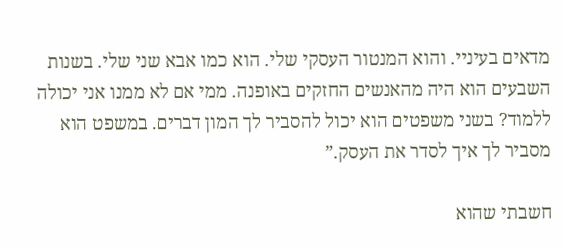מדאים בעיניי. והוא המנטור העסקי שלי. הוא כמו אבא שני שלי. בשנות השבעים הוא היה מהאנשים החזקים באופנה. ממי אם לא ממנו אני יכולה ללמוד? בשני משפטים הוא יכול להסביר לך המון דברים. במשפט הוא מסביר לך איך לסדר את העסק.”

חשבתי שהוא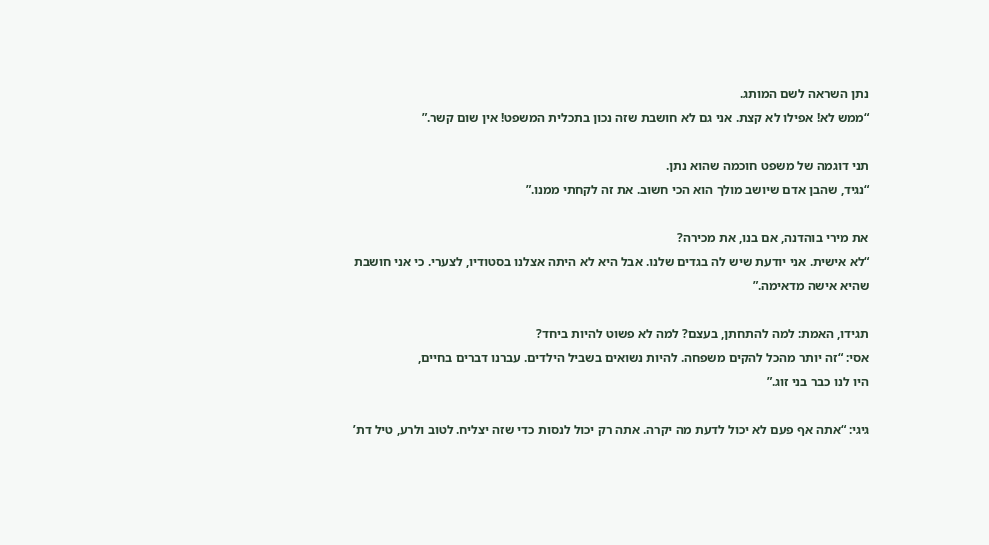נתן השראה לשם המותג.
“ממש לא! אפילו לא קצת. אני גם לא חושבת שזה נכון בתכלית המשפט! אין שום קשר.”

תני דוגמה של משפט חוכמה שהוא נתן.
“נגיד, שהבן אדם שיושב מולך הוא הכי חשוב. את זה לקחתי ממנו.”

את מירי בוהדנה, אם בנו, את מכירה?
“לא אישית. אני יודעת שיש לה בגדים שלנו. אבל היא לא היתה אצלנו בסטודיו, לצערי. כי אני חושבת שהיא אישה מדאימה.”

תגידו, האמת: למה להתחתן, בעצם? למה לא פשוט להיות ביחד?
אסי: “זה יותר מהכל להקים משפחה. להיות נשואים בשביל הילדים. עברנו דברים בחיים,
היו לנו כבר בני זוג.”

גיגי: “אתה אף פעם לא יכול לדעת מה יקרה. אתה רק יכול לנסות כדי שזה יצליח. לטוב ולרע, טיל דת’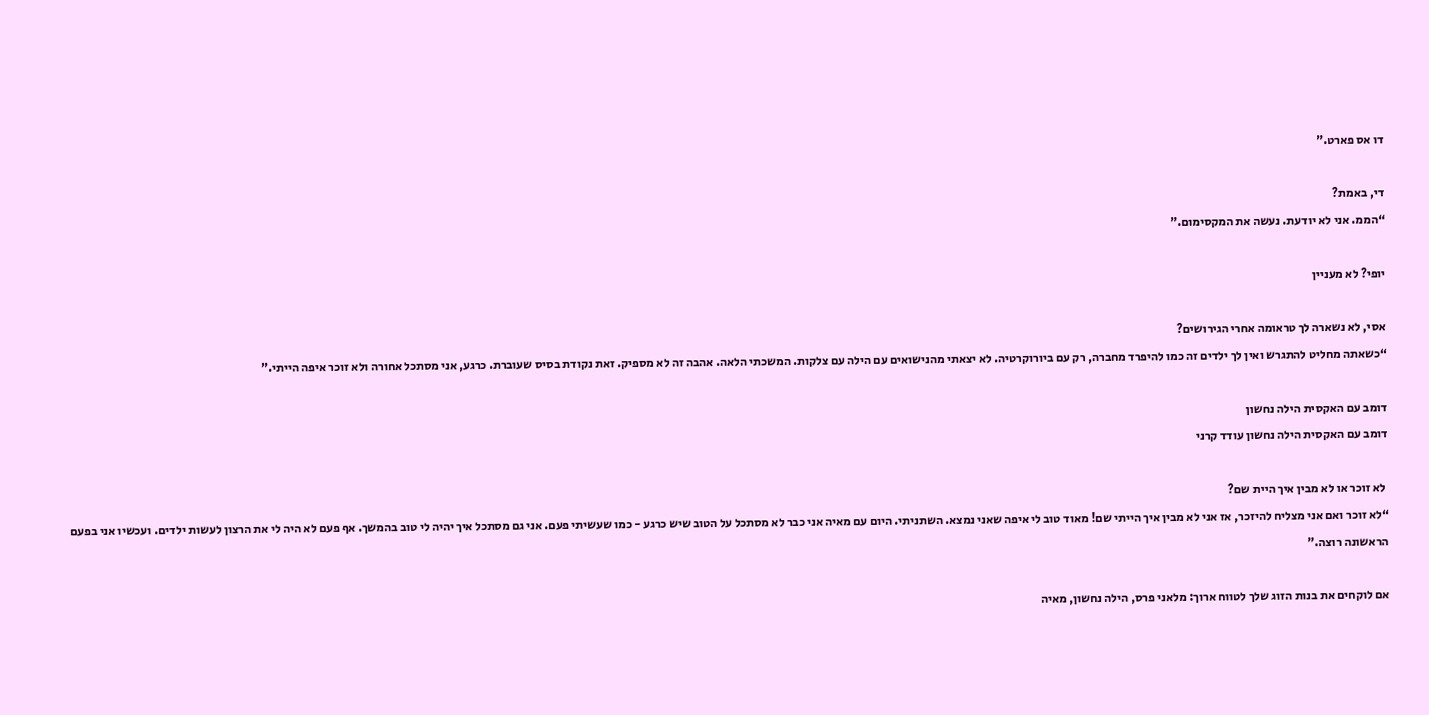דו אס פארט.”

די, באמת?
“הממ. אני לא יודעת. נעשה את המקסימום.”

יופי? לא מעניין

אסי, לא נשארה לך טראומה אחרי הגירושים?
“כשאתה מחליט להתגרש ואין לך ילדים זה כמו להיפרד מחברה, רק עם ביורוקרטיה. לא יצאתי מהנישואים עם הילה עם צלקות. המשכתי הלאה. אהבה זה לא מספיק. זאת נקודת בסיס שעוברת. כרגע, אני מסתכל אחורה ולא זוכר איפה הייתי.”

דומב עם האקסית הילה נחשון
דומב עם האקסית הילה נחשון עודד קרני

 לא זוכר או לא מבין איך היית שם?
“לא זוכר ואם אני מצליח להיזכר, אז אני לא מבין איך הייתי שם! מאוד טוב לי איפה שאני נמצא. השתניתי. היום עם מאיה אני כבר לא מסתכל על הטוב שיש כרגע - כמו שעשיתי פעם. אני גם מסתכל איך יהיה לי טוב בהמשך. אף פעם לא היה לי את הרצון לעשות ילדים. ועכשיו אני בפעם הראשונה רוצה.”

אם לוקחים את בנות הזוג שלך לטווח ארוך: מלאני פרס, הילה נחשון, מאיה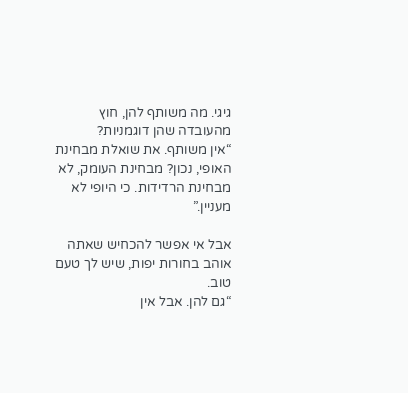גיגי. מה משותף להן, חוץ מהעובדה שהן דוגמניות?
“אין משותף. את שואלת מבחינת האופי, נכון? מבחינת העומק, לא מבחינת הרדידות. כי היופי לא מעניין.”

אבל אי אפשר להכחיש שאתה אוהב בחורות יפות, שיש לך טעם טוב.
“גם להן. אבל אין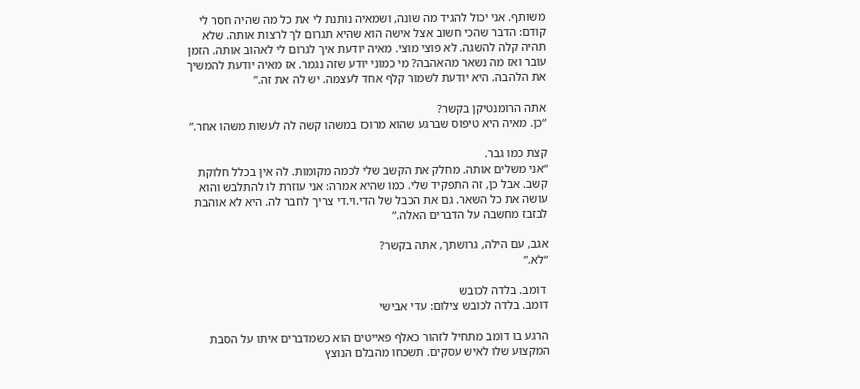משותף. אני יכול להגיד מה שונה, ושמאיה נותנת לי את כל מה שהיה חסר לי קודם: הדבר שהכי חשוב אצל אישה הוא שהיא תגרום לך לרצות אותה. שלא תהיה קלה להשגה. לא פוצי מוצי. מאיה יודעת איך לגרום לי לאהוב אותה. הזמן עובר ואז מה נשאר מהאהבה? מי כמוני יודע שזה נגמר. אז מאיה יודעת להמשיך את הלהבה. היא יודעת לשמור קלף אחד לעצמה. יש לה את זה.”

אתה הרומנטיקן בקשר?
“כן. מאיה היא טיפוס שברגע שהוא מרוכז במשהו קשה לה לעשות משהו אחר.”

קצת כמו גבר.
“אני משלים אותה. מחלק את הקשב שלי לכמה מקומות. לה אין בכלל חלוקת קשב. אבל כן, זה התפקיד שלי. כמו שהיא אמרה: אני עוזרת לו להתלבש והוא עושה את כל השאר. גם את הכבל של הדי.וי.די צריך לחבר לה. היא לא אוהבת לבזבז מחשבה על הדברים האלה.”

אגב, עם הילה, גרושתך, אתה בקשר?
“לא.”

 דומב. בלדה לכובש
דומב. בלדה לכובש צילום: עדי אבישי

הרגע בו דומב מתחיל לזהור כאלף פאייטים הוא כשמדברים איתו על הסבת המקצוע שלו לאיש עסקים. תשכחו מהבלם הנוצץ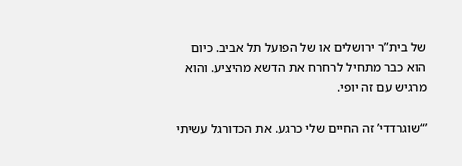של בית”ר ירושלים או של הפועל תל אביב. כיום הוא כבר מתחיל לרחרח את הדשא מהיציע. והוא מרגיש עם זה יופי.

’“שוגרדדי’ זה החיים שלי כרגע. את הכדורגל עשיתי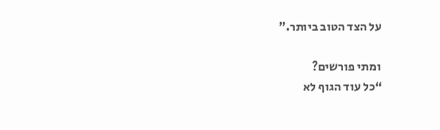על הצד הטוב ביותר.”

ומתי פורשים?
“כל עוד הגוף לא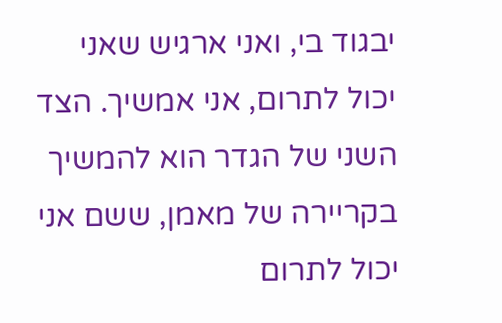יבגוד בי, ואני ארגיש שאני יכול לתרום, אני אמשיך. הצד השני של הגדר הוא להמשיך בקריירה של מאמן, ששם אני יכול לתרום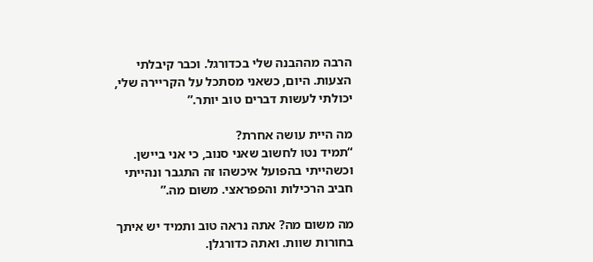הרבה מההבנה שלי בכדורגל. וכבר קיבלתי הצעות. היום, כשאני מסתכל על הקריירה שלי, יכולתי לעשות דברים טוב יותר.”

מה היית עושה אחרת?
“תמיד נטו לחשוב שאני סנוב, כי אני ביישן. וכשהייתי בהפועל איכשהו זה התגבר ונהייתי חביב הרכילות והפפראצי. משום מה.”

מה משום מה? אתה נראה טוב ותמיד יש איתך בחורות שוות. ואתה כדורגלן.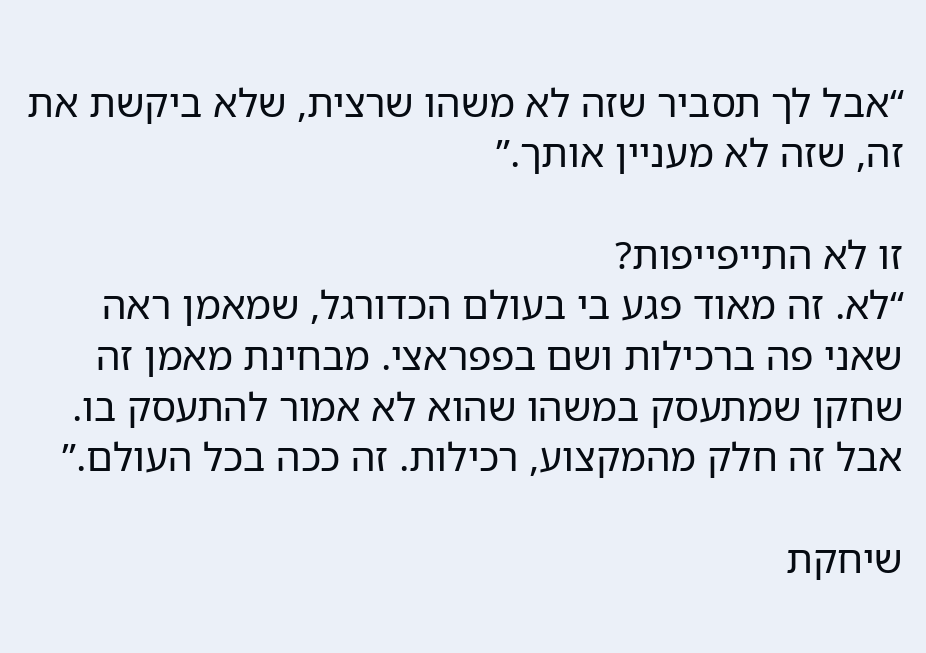“אבל לך תסביר שזה לא משהו שרצית, שלא ביקשת את זה, שזה לא מעניין אותך.”

זו לא התייפייפות?
“לא. זה מאוד פגע בי בעולם הכדורגל, שמאמן ראה שאני פה ברכילות ושם בפפראצי. מבחינת מאמן זה שחקן שמתעסק במשהו שהוא לא אמור להתעסק בו. אבל זה חלק מהמקצוע, רכילות. זה ככה בכל העולם.”

שיחקת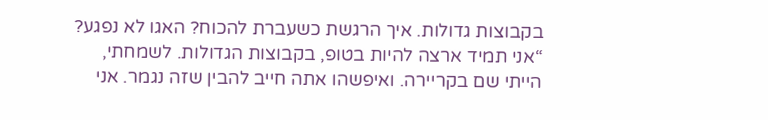בקבוצות גדולות. איך הרגשת כשעברת להכוח? האגו לא נפגע?
“אני תמיד ארצה להיות בטופ, בקבוצות הגדולות. לשמחתי, הייתי שם בקריירה. ואיפשהו אתה חייב להבין שזה נגמר. אני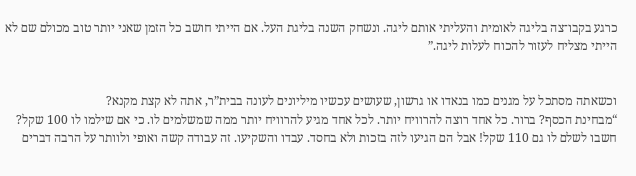כרגע בקבו־צה בליגה לאומית והעליתי אותם ליגה. ונשחק השנה בליגת העל. אם הייתי חושב כל הזמן שאני יותר טוב מכולם שם לא הייתי מצליח לעזור להכוח לעלות ליגה.”


וכשאתה מסתכל על מגנים כמו בנאדו או גרשון, שעושים עכשיו מיליונים לעונה בבית”ר, אתה לא קצת מקנא?
“מבחינת הכסף? ברור. כל אחד רוצה להרוויח יותר. לכל אחד מגיע להרוויח יותר ממה שמשלמים לו. כי אם שילמו לו 100 שקל? חשבו לשלם לו גם 110 שקל! אבל הם הגיעו לזה בזכות ולא בחסד. עבדו והשקיעו. זה עבודה קשה ואופי ולוותר על הרבה דברים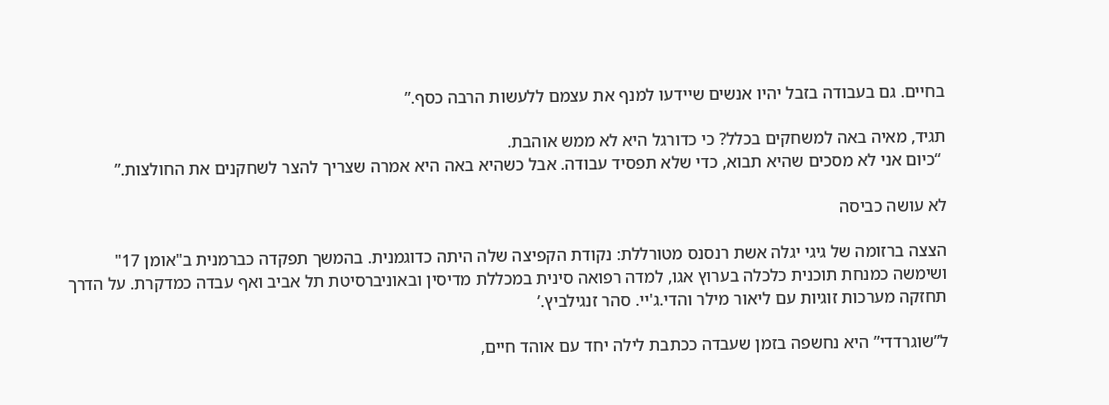בחיים. גם בעבודה בזבל יהיו אנשים שיידעו למנף את עצמם ללעשות הרבה כסף.”

תגיד, מאיה באה למשחקים בכלל? כי כדורגל היא לא ממש אוהבת.
 “כיום אני לא מסכים שהיא תבוא, כדי שלא תפסיד עבודה. אבל כשהיא באה היא אמרה שצריך להצר לשחקנים את החולצות.”

לא עושה כביסה

הצצה ברזומה של גיגי יגלה אשת רנסנס מטורללת: נקודת הקפיצה שלה היתה כדוגמנית. בהמשך תפקדה כברמנית ב"אומן 17" ושימשה כמנחת תוכנית כלכלה בערוץ אגו, למדה רפואה סינית במכללת מדיסין ובאוניברסיטת תל אביב ואף עבדה כמדקרת. על הדרך תחזקה מערכות זוגיות עם ליאור מילר והדי.ג'יי. סהר זנגילביץ.’

ל”שוגרדדי” היא נחשפה בזמן שעבדה ככתבת לילה יחד עם אוהד חיים,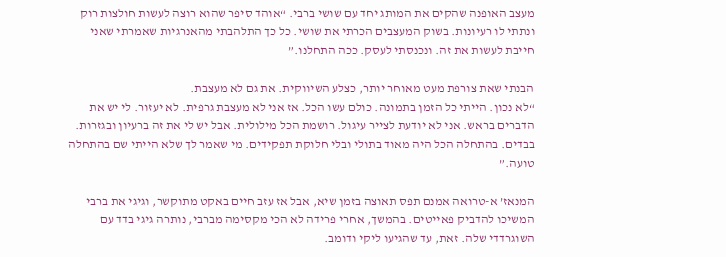מעצב האופנה שהקים את המותג יחד עם שושי ברבי. “אוהד סיפר שהוא רוצה לעשות חולצות רוק ונתתי לו רעיונות. בשוק המעצבים הכרתי את שושי. כל כך התלהבתי מהאנרגיות שאמרתי שאני חייבת לעשות את זה. ונכנסתי לעסק. ככה התחלנו.”

הבנתי שאת צורפת מעט מאוחר יותר, כצלע השיווקית. את גם לא מעצבת.
“לא נכון. הייתי כל הזמן בתמונה. כולם עשו הכל. אז אני לא מעצבת גרפית. לא יעזור. לי יש את הדברים בראש. אני לא יודעת לצייר עיגול. רושמת הכל מילולית. אבל יש לי את זה ברעיון ובגזרות. בבדים. בהתחלה הכל היה מאוד בתולי ובלי חלוקת תפקידים. מי שאמר לך שלא הייתי שם בהתחלה טועה.”

המנאז’ א-טרואה אמנם תפס תאוצה בזמן שיא, אבל אז עזב חיים באקט מתוקשר, וגיגי את ברבי המשיכו להדביק פאייטים. בהמשך, אחרי פרידה לא הכי מקסימה מברבי, נותרה גיגי בדד עם השוגרדדי שלה. זאת, עד שהגיעו ליקי ודומב.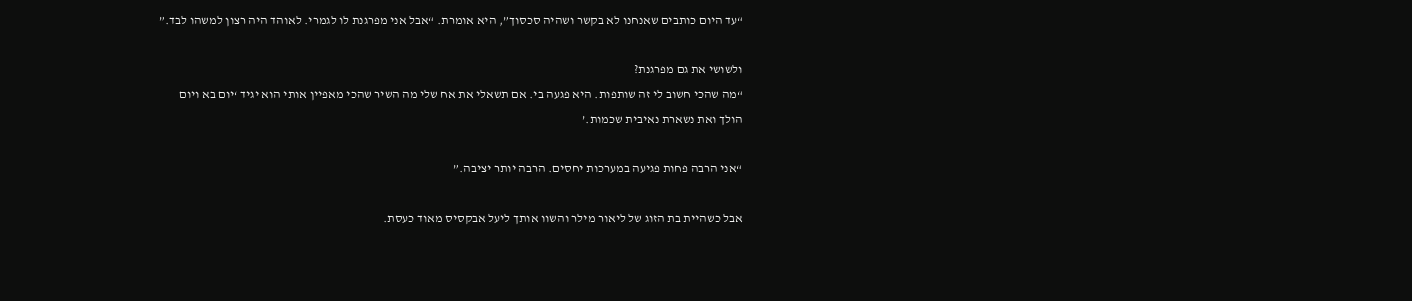“עד היום כותבים שאנחנו לא בקשר ושהיה סכסוך”, היא אומרת. “אבל אני מפרגנת לו לגמרי. לאוהד היה רצון למשהו לבד.”

ולשושי את גם מפרגנת?
“מה שהכי חשוב לי זה שותפות. היא פגעה בי. אם תשאלי את אח שלי מה השיר שהכי מאפיין אותי הוא יגיד ‘יום בא ויום הולך ואת נשארת נאיבית שכמות.’

“אני הרבה פחות פגיעה במערכות יחסים. הרבה יותר יציבה.”

אבל כשהיית בת הזוג של ליאור מילר והשוו אותך ליעל אבקסיס מאוד כעסת.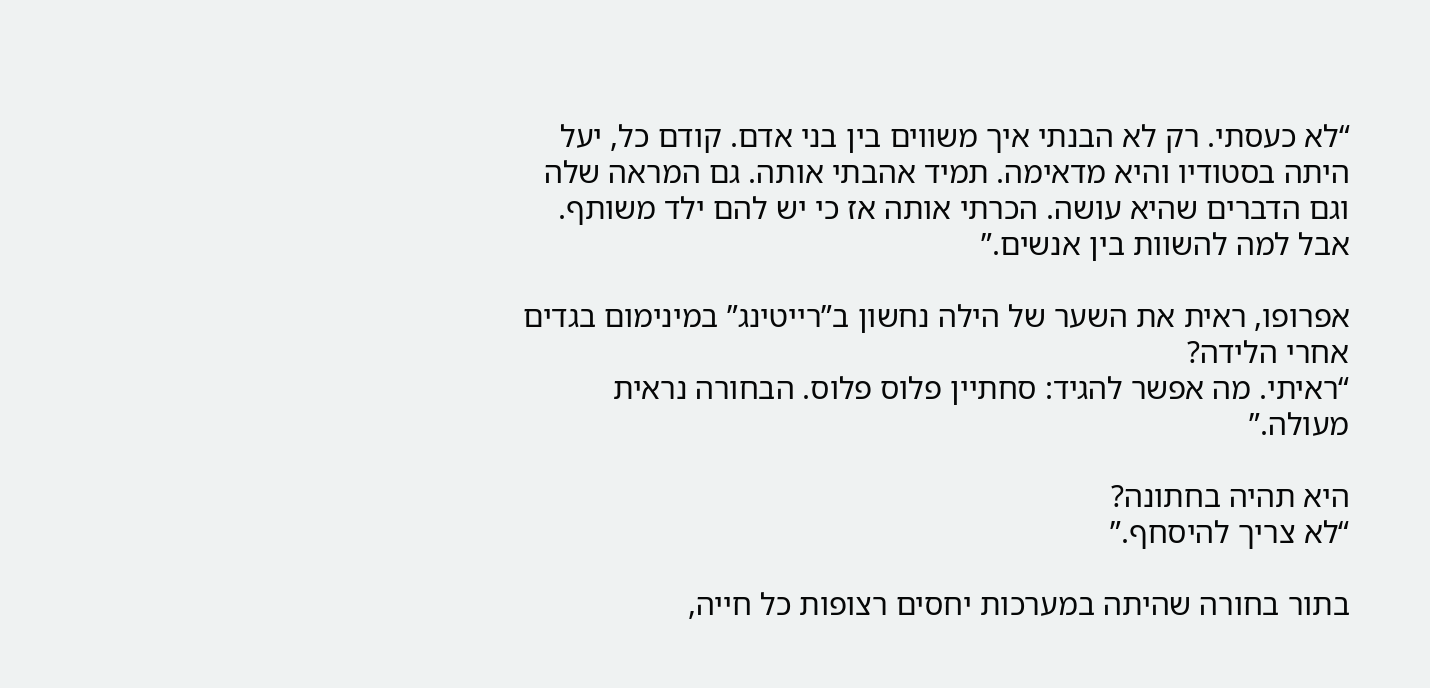“לא כעסתי. רק לא הבנתי איך משווים בין בני אדם. קודם כל, יעל היתה בסטודיו והיא מדאימה. תמיד אהבתי אותה. גם המראה שלה וגם הדברים שהיא עושה. הכרתי אותה אז כי יש להם ילד משותף. אבל למה להשוות בין אנשים.”

אפרופו, ראית את השער של הילה נחשון ב”רייטינג” במינימום בגדים אחרי הלידה?
“ראיתי. מה אפשר להגיד: סחתיין פלוס פלוס. הבחורה נראית מעולה.”

היא תהיה בחתונה?
“לא צריך להיסחף.”

בתור בחורה שהיתה במערכות יחסים רצופות כל חייה,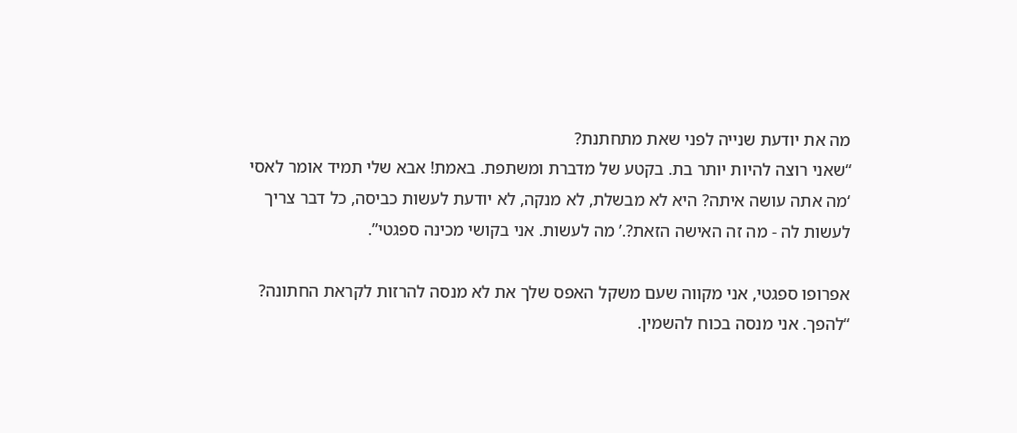מה את יודעת שנייה לפני שאת מתחתנת?
“שאני רוצה להיות יותר בת. בקטע של מדברת ומשתפת. באמת! אבא שלי תמיד אומר לאסי ‘מה אתה עושה איתה? היא לא מבשלת, לא מנקה, לא יודעת לעשות כביסה, כל דבר צריך לעשות לה - מה זה האישה הזאת?.’ מה לעשות. אני בקושי מכינה ספגטי”.

אפרופו ספגטי, אני מקווה שעם משקל האפס שלך את לא מנסה להרזות לקראת החתונה?
“להפך. אני מנסה בכוח להשמין.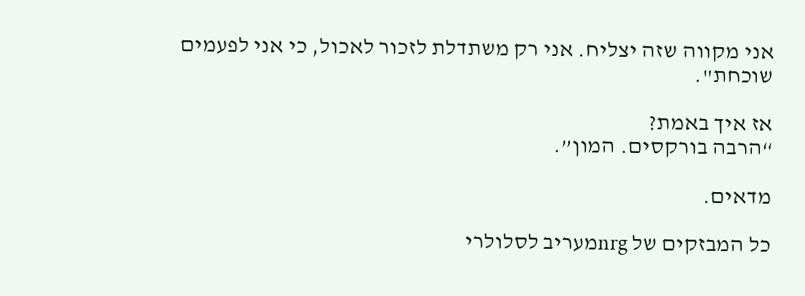אני מקווה שזה יצליח. אני רק משתדלת לזכור לאכול, כי אני לפעמים שוכחת".

אז איך באמת?
“הרבה בורקסים. המון”.

מדאים.

כל המבזקים של nrgמעריב לסלולרי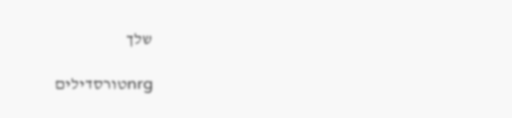שלך

nrgטורסדילים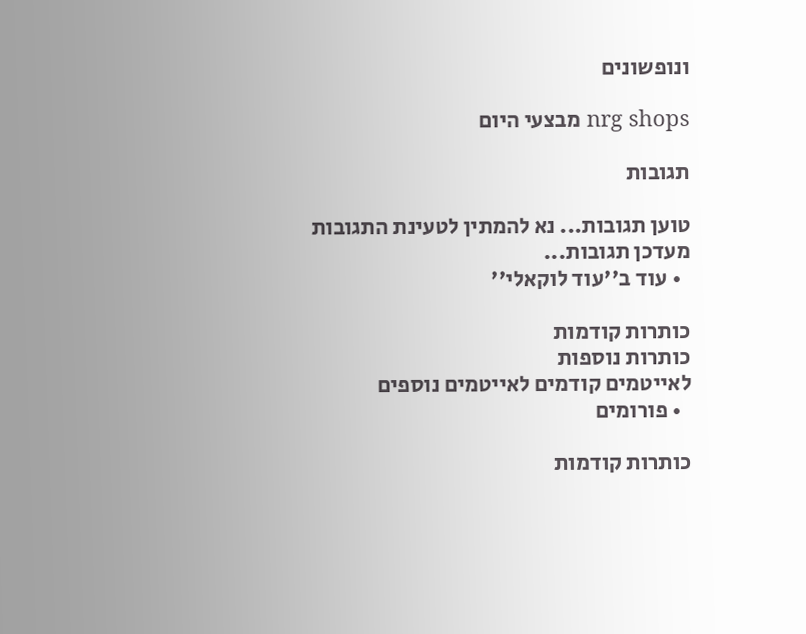ונופשונים

nrg shops מבצעי היום

תגובות

טוען תגובות... נא להמתין לטעינת התגובות
מעדכן תגובות...
  • עוד ב''עוד לוקאלי''

כותרות קודמות
כותרות נוספות
לאייטמים קודמים לאייטמים נוספים
  • פורומים

כותרות קודמות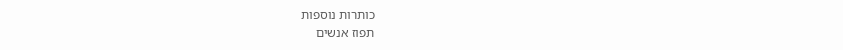כותרות נוספות
תפוז אנשים